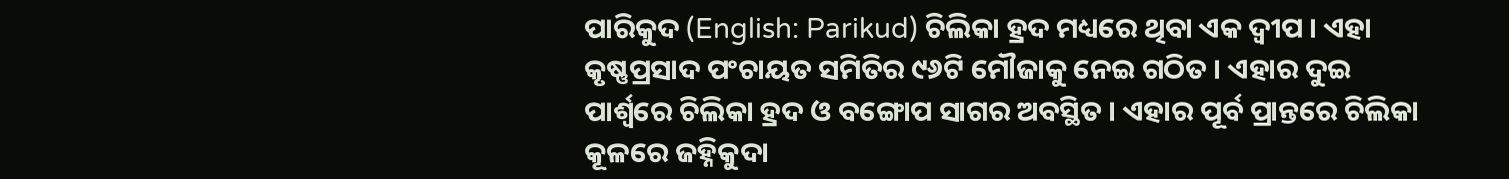ପାରିକୁଦ (English: Parikud) ଚିଲିକା ହ୍ରଦ ମଧ୍ୟରେ ଥିବା ଏକ ଦ୍ୱୀପ । ଏହା କୃଷ୍ଣପ୍ରସାଦ ପଂଚାୟତ ସମିତିର ୯୬ଟି ମୌଜାକୁ ନେଇ ଗଠିତ । ଏହାର ଦୁଇ ପାର୍ଶ୍ୱରେ ଚିଲିକା ହ୍ରଦ ଓ ବଙ୍ଗୋପ ସାଗର ଅବସ୍ଥିତ । ଏହାର ପୂର୍ବ ପ୍ରାନ୍ତରେ ଚିଲିକା କୂଳରେ ଜହ୍ନିକୁଦା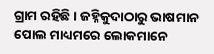ଗ୍ରାମ ରହିଛି । ଜହ୍ନିକୁଦାଠାରୁ ଭାଷମାନ ପୋଲ ମାଧ୍ୟମରେ ଲୋକମାନେ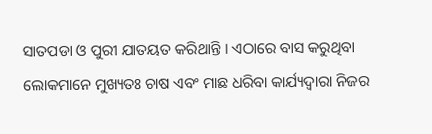ସାତପଡା ଓ ପୁରୀ ଯାତୟତ କରିଥାନ୍ତି । ଏଠାରେ ବାସ କରୁଥିବା ଲୋକମାନେ ମୁଖ୍ୟତଃ ଚାଷ ଏବଂ ମାଛ ଧରିବା କାର୍ଯ୍ୟଦ୍ୱାରା ନିଜର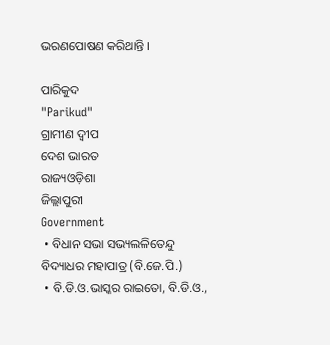ଭରଣପୋଷଣ କରିଥାନ୍ତି ।

ପାରିକୁଦ
"Parikud"
ଗ୍ରାମୀଣ ଦ୍ୱୀପ
ଦେଶ ଭାରତ
ରାଜ୍ୟଓଡ଼ିଶା
ଜିଲ୍ଲାପୁରୀ
Government
 • ବିଧାନ ସଭା ସଭ୍ୟଲଳିତେନ୍ଦୁ ବିଦ୍ୟାଧର ମହାପାତ୍ର (ବି.ଜେ.ପି.)
 • ବି.ଡି.ଓ.ଭାସ୍କର ରାଇତୋ, ବି.ଡି.ଓ.,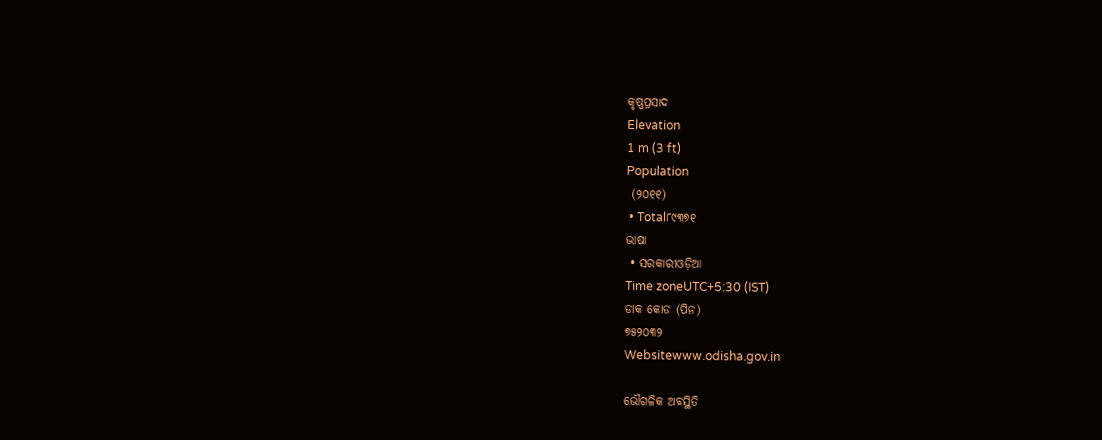କୃଷ୍ଣପ୍ରସାଦ
Elevation
1 m (3 ft)
Population
 (୨୦୧୧)
 • Total୮୯୩୭୧
ଭାଷା
 • ସରକାରୀଓଡ଼ିଆ
Time zoneUTC+5:30 (IST)
ଡାକ କୋଡ (ପିନ)
୭୫୨୦୩୨
Websitewww.odisha.gov.in

ଭୌଗଳିକ ଅବସ୍ଥିତି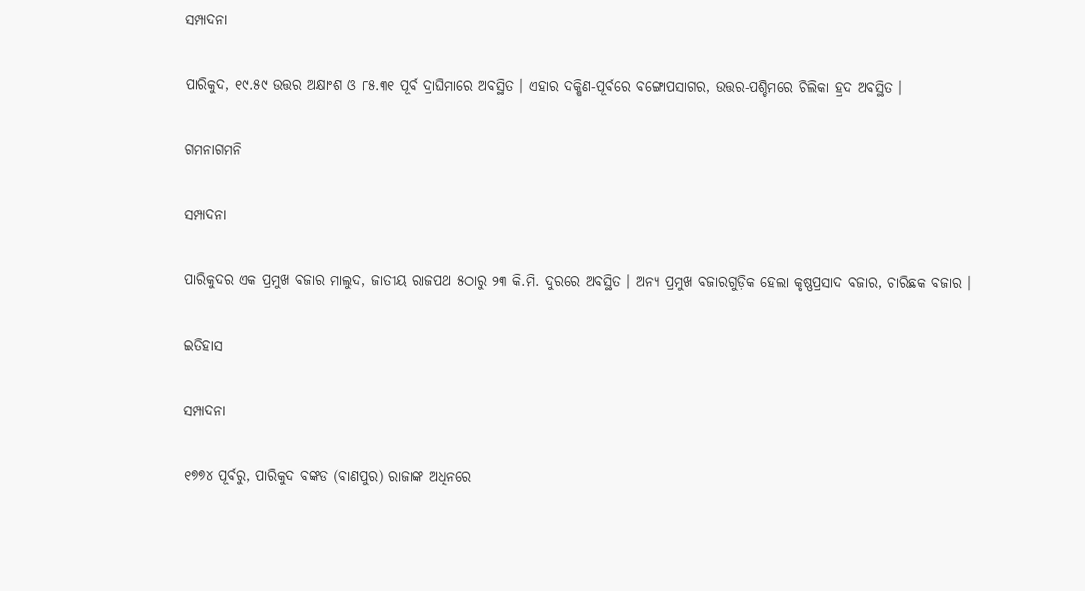ସମ୍ପାଦନା

ପାରିକୁଦ, ୧୯.୫୯ ଉତ୍ତର ଅକ୍ଷାଂଶ ଓ ୮୫.୩୧ ପୂର୍ବ ଦ୍ରାଘିମାରେ ଅବସ୍ଥିତ । ଏହାର ଦକ୍ଷିଣ-ପୂର୍ବରେ ବଙ୍ଗୋପସାଗର, ଉତ୍ତର-ପଶ୍ଚିମରେ ଚିଲିକା ହ୍ରଦ ଅବସ୍ଥିତ ।

ଗମନାଗମନି

ସମ୍ପାଦନା

ପାରିକୁଦର ଏକ ପ୍ରମୁଖ ବଜାର ମାଲୁଦ, ଜାତୀୟ ରାଜପଥ ୫ଠାରୁ ୨୩ କି.ମି. ଦୁରରେ ଅବସ୍ଥିତ । ଅନ୍ୟ ପ୍ରମୁଖ ବଜାରଗୁଡ଼ିକ ହେଲା କୃଷ୍ଣପ୍ରସାଦ ବଜାର, ଚାରିଛକ ବଜାର ।

ଇତିହାସ

ସମ୍ପାଦନା

୧୭୭୪ ପୂର୍ବରୁ, ପାରିକୁଦ ବଙ୍କଡ (ବାଣପୁର) ରାଜାଙ୍କ ଅଧିନରେ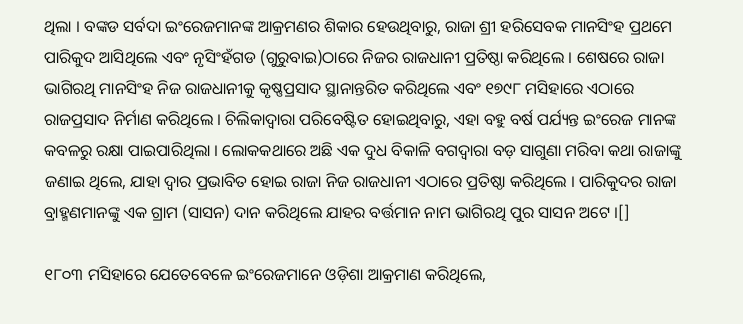ଥିଲା । ବଙ୍କଡ ସର୍ବଦା ଇଂରେଜମାନଙ୍କ ଆକ୍ରମଣର ଶିକାର ହେଉଥିବାରୁ, ରାଜା ଶ୍ରୀ ହରିସେବକ ମାନସିଂହ ପ୍ରଥମେ ପାରିକୁଦ ଆସିଥିଲେ ଏବଂ ନୃସିଂହଁଗଡ (ଗୁରୁବାଇ)ଠାରେ ନିଜର ରାଜଧାନୀ ପ୍ରତିଷ୍ଠା କରିଥିଲେ । ଶେଷରେ ରାଜା ଭାଗିରଥି ମାନସିଂହ ନିଜ ରାଜଧାନୀକୁ କୃଷ୍ଣପ୍ରସାଦ ସ୍ଥାନାନ୍ତରିତ କରିଥିଲେ ଏବଂ ୧୭୯୮ ମସିହାରେ ଏଠାରେ ରାଜପ୍ରସାଦ ନିର୍ମାଣ କରିଥିଲେ । ଚିଲିକାଦ୍ୱାରା ପରିବେଷ୍ଟିତ ହୋଇଥିବାରୁ, ଏହା ବହୁ ବର୍ଷ ପର୍ଯ୍ୟନ୍ତ ଇଂରେଜ ମାନଙ୍କ କବଳରୁ ରକ୍ଷା ପାଇପାରିଥିଲା । ଲୋକକଥାରେ ଅଛି ଏକ ଦୁଧ ବିକାଳି ବଗଦ୍ୱାରା ବଡ଼ ସାଗୁଣା ମରିବା କଥା ରାଜାଙ୍କୁ ଜଣାଇ ଥିଲେ, ଯାହା ଦ୍ୱାର ପ୍ରଭାବିତ ହୋଇ ରାଜା ନିଜ ରାଜଧାନୀ ଏଠାରେ ପ୍ରତିଷ୍ଠା କରିଥିଲେ । ପାରିକୁଦର ରାଜା ବ୍ରାହ୍ମଣମାନଙ୍କୁ ଏକ ଗ୍ରାମ (ସାସନ) ଦାନ କରିଥିଲେ ଯାହର ବର୍ତ୍ତମାନ ନାମ ଭାଗିରଥି ପୁର ସାସନ ଅଟେ ।[]

୧୮୦୩ ମସିହାରେ ଯେତେବେଳେ ଇଂରେଜମାନେ ଓଡ଼ିଶା ଆକ୍ରମାଣ କରିଥିଲେ,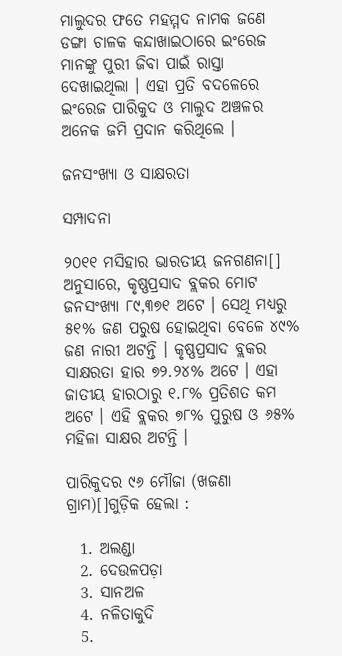ମାଲୁଦର ଫତେ ମହମ୍ମଦ ନାମକ ଜଣେ ଡଙ୍ଗା ଚାଳକ କନ୍ଦାଖାଇଠାରେ ଇଂରେଜ ମାନଙ୍କୁ ପୁରୀ ଜିବା ପାଇଁ ରାସ୍ତା ଦେଖାଇଥିଲା । ଏହା ପ୍ରତି ବଦଳେରେ ଇଂରେଜ ପାରିକୁଦ ଓ ମାଲୁଦ ଅଞ୍ଚଳର ଅନେକ ଜମି ପ୍ରଦାନ କରିଥିଲେ ।

ଜନସଂଖ୍ୟା ଓ ସାକ୍ଷରତା

ସମ୍ପାଦନା

୨୦୧୧ ମସିହାର ଭାରତୀୟ ଜନଗଣନା[] ଅନୁସାରେ, କୃଷ୍ଣପ୍ରସାଦ ବ୍ଲକର ମୋଟ ଜନସଂଖ୍ୟା ୮୯,୩୭୧ ଅଟେ । ସେଥି ମଧ୍ୟରୁ ୫୧% ଜଣ ପରୁଷ ହୋଇଥିବା ବେଳେ ୪୯% ଜଣ ନାରୀ ଅଟନ୍ତି । କୃଷ୍ଣପ୍ରସାଦ ବ୍ଲକର ସାକ୍ଷରତା ହାର ୭୨.୨୪% ଅଟେ । ଏହା ଜାତୀୟ ହାରଠାରୁ ୧.୮% ପ୍ରତିଶତ କମ ଅଟେ । ଏହି ବ୍ଲକର ୭୮% ପୁରୁଷ ଓ ୬୫% ମହିଳା ସାକ୍ଷର ଅଟନ୍ତି ।

ପାରିକୁଦର ୯୬ ମୌଜା (ଖଜଣା ଗ୍ରାମ)[]ଗୁଡ଼ିକ ହେଲା :

  1. ଅଲଣ୍ଡା
  2. ଦେଉଳପଡ଼ା
  3. ସାନଅଳ
  4. ନଳିତାକୁଦି
  5.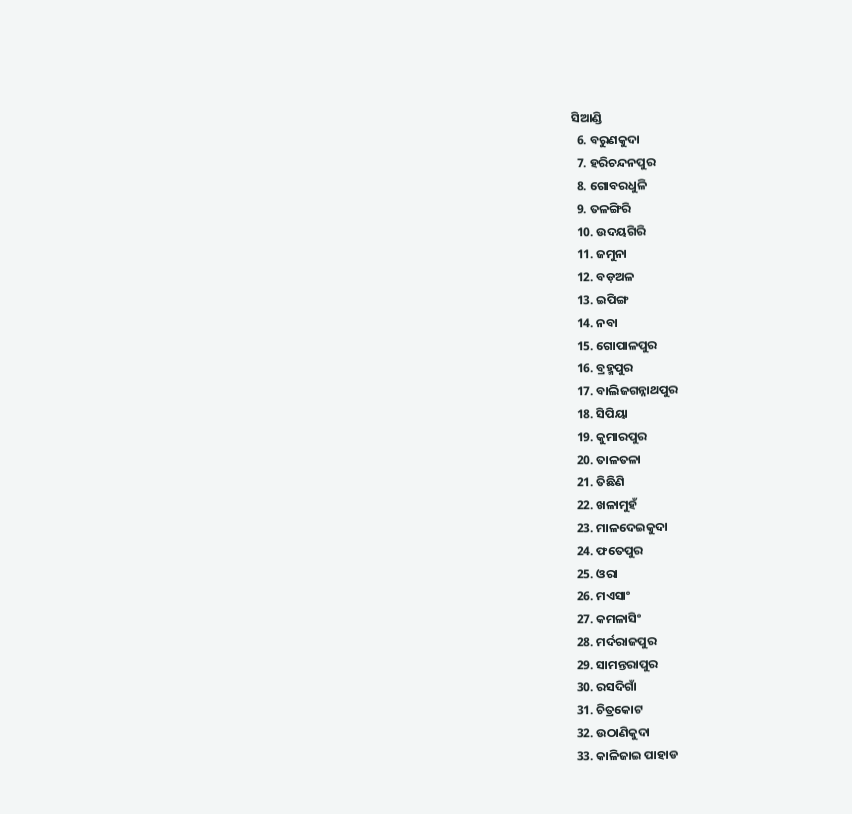ସିଆଣ୍ଡି
  6. ବରୁଣକୁଦା
  7. ହରିଚନ୍ଦନପୁର
  8. ଗୋବରଧୁଳି
  9. ତଳଙ୍ଗିରି
  10. ଉଦୟଗିରି
  11. ଜମୁନା
  12. ବଡ଼ଅଳ
  13. ଇପିଙ୍ଗ
  14. ନବା
  15. ଗୋପାଳପୁର
  16. ବ୍ରହ୍ମପୁର
  17. ବାଲିଜଗନ୍ନାଥପୁର
  18. ସିପିୟା
  19. କୁମାରପୁର
  20. ତାଳତଳା
  21. ତିଛିଣି
  22. ଖଳାମୁହଁ
  23. ମାଳଦେଇକୁଦା
  24. ଫତେପୁର
  25. ଓରା
  26. ମଏସାଂ
  27. କମଳାସିଂ
  28. ମର୍ଦରାଜପୁର
  29. ସାମନ୍ତରାପୁର
  30. ରସଦିଗାଁ
  31. ଚିତ୍ରକୋଟ
  32. ଉଠାଣିକୁଦା
  33. କାଳିଜାଇ ପାହାଡ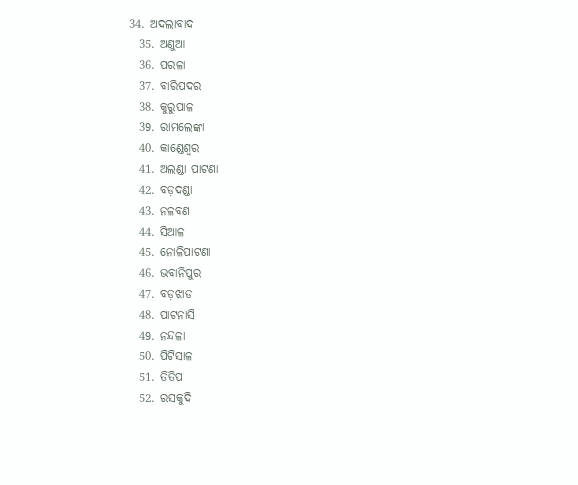34. ଅଦଲାବାଦ
  35. ଅଣୁଆ
  36. ପରଳା
  37. ବାରିପଦର
  38. କୁରୁପାଳ
  39. ରାମଲେଙ୍କା
  40. କାଣ୍ଡେଶ୍ୱର
  41. ଅଲଣ୍ଡା ପାଟଣା
  42. ବଡ଼ଦଣ୍ଡା
  43. ନଳବଣ
  44. ସିଆଳ
  45. ନୋଳିପାଟଣା
  46. ଭବାନିପୁର
  47. ବଡ଼ଝାଡ
  48. ପାଟନାସି
  49. ନନ୍ଦଳା
  50. ପିଟିସାଳ
  51. ତିତିପ
  52. ରସକୁଦି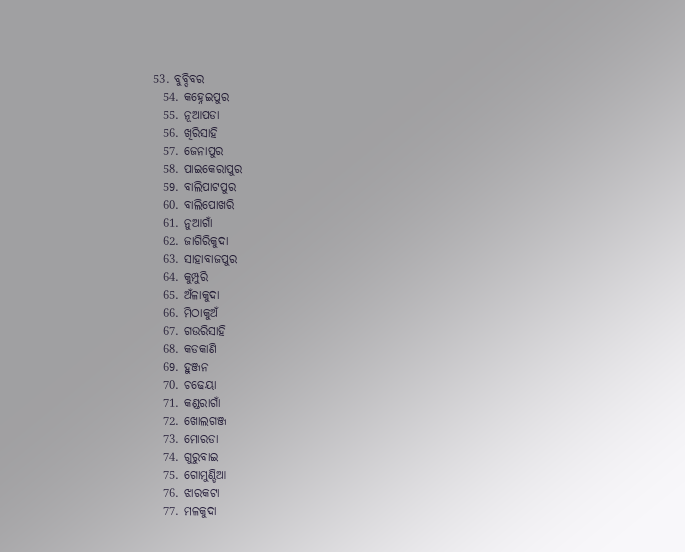53. ବୁବ୍ଦିବର
  54. କହ୍ନେଇପୁର
  55. ନୂଆପଡା
  56. ଖିରିସାହି
  57. ଜେନାପୁର
  58. ପାଇକେରାପୁର
  59. ବାଲିପାଟପୁର
  60. ବାଲିପୋଖରି
  61. ନୁଆଗାଁ
  62. ଜାଗିରିକୁଦା
  63. ସାହାବାଜପୁର
  64. କୁମ୍ପୁରି
  65. ଅଁଳାକୁଦା
  66. ମିଠାକୁଅଁ
  67. ଗଉରିସାହି
  68. କଡକାଣି
  69. ହୁଞ୍ଜନ
  70. ଚଢେୟା
  71. କଣ୍ଡରାଗାଁ
  72. ଖୋଲଗଞ୍ଜ
  73. ମୋରଡା
  74. ଗୁରୁବାଇ
  75. ଗୋମୁଣ୍ଡିଆ
  76. ଝାରକଟା
  77. ମଳକୁଦା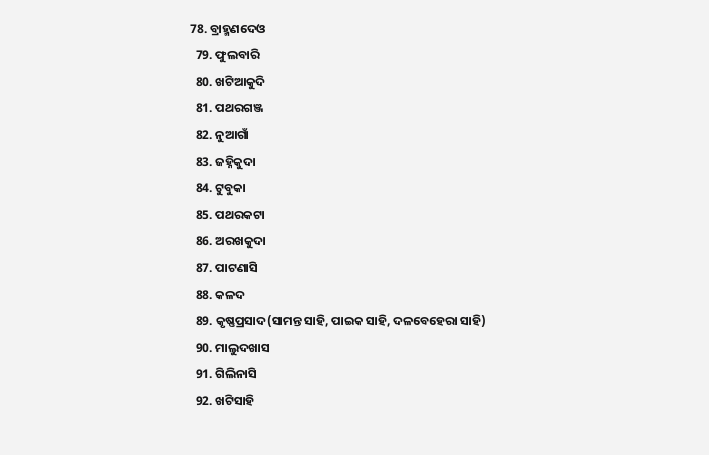78. ବ୍ରାହ୍ମଣଦେଓ
  79. ଫୁଲବାରି
  80. ଖଟିଆକୁଦି
  81. ପଥରଗଞ୍ଜ
  82. ନୁଆଗାଁ
  83. ଜହ୍ନିକୁଦା
  84. ଟୁବୁକା
  85. ପଥରକଟା
  86. ଅରଖକୁଦା
  87. ପାଟଣାସି
  88. କଳଦ
  89. କୃଷ୍ଣପ୍ରସାଦ(ସାମନ୍ତ ସାହି, ପାଇକ ସାହି, ଦଳବେହେରା ସାହି)
  90. ମାଲୁଦଖାସ
  91. ଗିଲିନାସି
  92. ଖଟିସାହି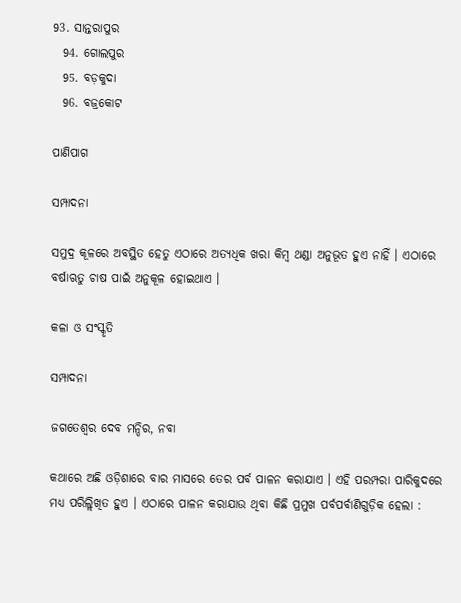93. ସାନ୍ତରାପୁର
  94. ଗୋଲପୁର
  95. ବଡ଼କୁଦା
  96. ବଜ୍ରକୋଟ

ପାଣିପାଗ

ସମ୍ପାଦନା

ସମୁଦ୍ର କୂଳରେ ଅବସ୍ଥିତ ହେତୁ ଏଠାରେ ଅତ୍ୟଧିକ ଖରା କିମ୍ବ ଥଣ୍ଡା ଅନୁଭୂତ ହୁଏ ନାହିଁ । ଏଠାରେ ବର୍ଷାଋତୁ ଚାଷ ପାଇଁ ଅନୁକୂଳ ହୋଇଥାଏ ।

କଳା ଓ ସଂସ୍କୃତି

ସମ୍ପାଦନା

ଜଗତେଶ୍ୱର ଦେବ ମନ୍ଦିର, ନବା

କଥାରେ ଅଛି ଓଡ଼ିଶାରେ ବାର ମାସରେ ତେର ପର୍ବ ପାଳନ କରାଯାଏ । ଏହି ପରମ୍ପରା ପାରିକୁଦରେ ମଧ୍ୟ ପରିଲ୍ଲିଖିତ ହୁଏ । ଏଠାରେ ପାଳନ କରାଯାଉ ଥିବା କିଛି ପ୍ରମୁଖ ପର୍ବପର୍ବାଣିଗୁଡ଼ିକ ହେଲା :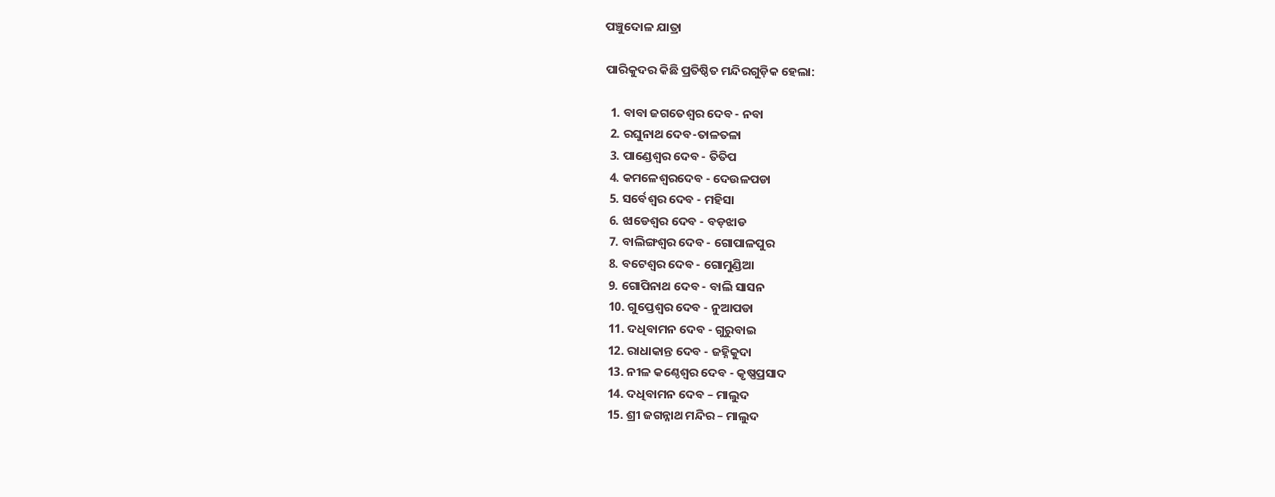ପଞ୍ଚୁଦୋଳ ଯାତ୍ରା

ପାରିକୁଦର କିଛି ପ୍ରତିଷ୍ଠିତ ମନ୍ଦିରଗୁଡ଼ିକ ହେଲା:

  1. ବାବା ଜଗତେଶ୍ୱର ଦେବ - ନବା
  2. ରଘୁନାଥ ଦେବ-ତାଳତଳା
  3. ପାଣ୍ଡେଶ୍ୱର ଦେବ - ତିତିପ
  4. କମଳେଶ୍ୱରଦେବ - ଦେଉଳପଡା
  5. ସର୍ବେଶ୍ୱର ଦେବ - ମହିସା
  6. ଝାଡେଶ୍ୱର ଦେବ - ବଡ଼ଝାଡ
  7. ବାଲିଙ୍ଗଶ୍ୱର ଦେବ - ଗୋପାଳପୁର
  8. ବଟେଶ୍ୱର ଦେବ - ଗୋମୁଣ୍ଡିଆ
  9. ଗୋପିନାଥ ଦେବ - ବାଲି ସାସନ
  10. ଗୁପ୍ତେଶ୍ୱର ଦେବ - ନୁଆପଡା
  11. ଦଧିବାମନ ଦେବ - ଗୁରୁବାଇ
  12. ରାଧାକାନ୍ତ ଦେବ - ଜହ୍ନିକୁଦା
  13. ନୀଳ କଣ୍ଠେଶ୍ୱର ଦେବ - କୃଷ୍ଣପ୍ରସାଦ
  14. ଦଧିବାମନ ଦେବ – ମାଲୁଦ
  15. ଶ୍ରୀ ଜଗନ୍ନାଥ ମନ୍ଦିର – ମାଲୁଦ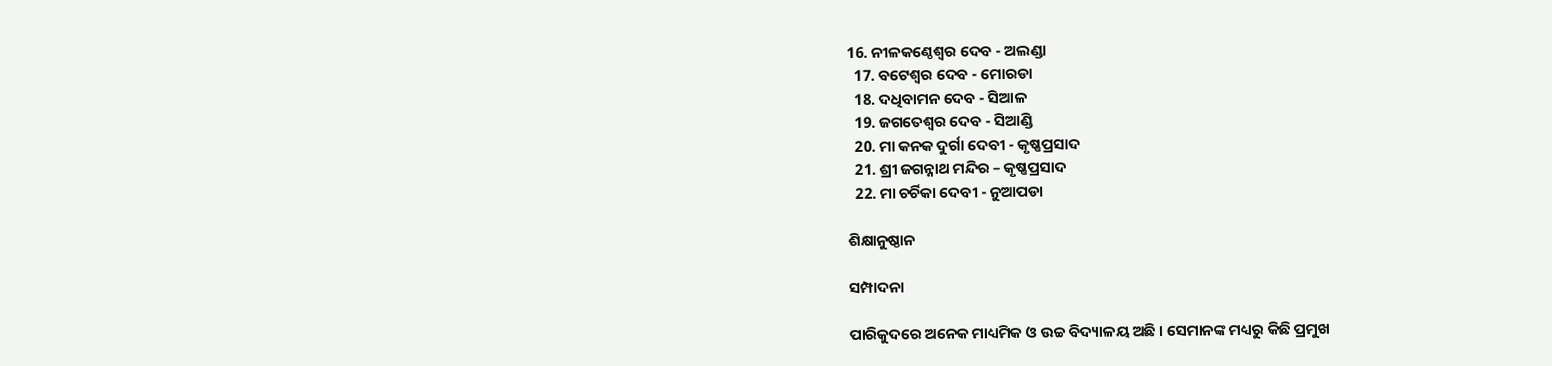16. ନୀଳକଣ୍ଠେଶ୍ୱର ଦେବ - ଅଲଣ୍ଡା
  17. ବଟେଶ୍ୱର ଦେବ - ମୋରଡା
  18. ଦଧିବାମନ ଦେବ - ସିଆଳ
  19. ଜଗତେଶ୍ୱର ଦେବ - ସିଆଣ୍ଡି
  20. ମା କନକ ଦୁର୍ଗା ଦେବୀ - କୃଷ୍ଣପ୍ରସାଦ
  21. ଶ୍ରୀ ଜଗନ୍ନାଥ ମନ୍ଦିର – କୃଷ୍ଣପ୍ରସାଦ
  22. ମା ଚର୍ଚିକା ଦେବୀ - ନୁଆପଡା

ଶିକ୍ଷାନୁଷ୍ଠାନ

ସମ୍ପାଦନା

ପାରିକୁଦରେ ଅନେକ ମାଧ୍ୟମିକ ଓ ଉଚ୍ଚ ବିଦ୍ୟାଳୟ ଅଛି । ସେମାନଙ୍କ ମଧ୍ୟରୁ କିଛି ପ୍ରମୁଖ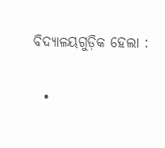ବିଦ୍ୟାଳୟଗୁଡ଼ିକ ହେଲା :

  •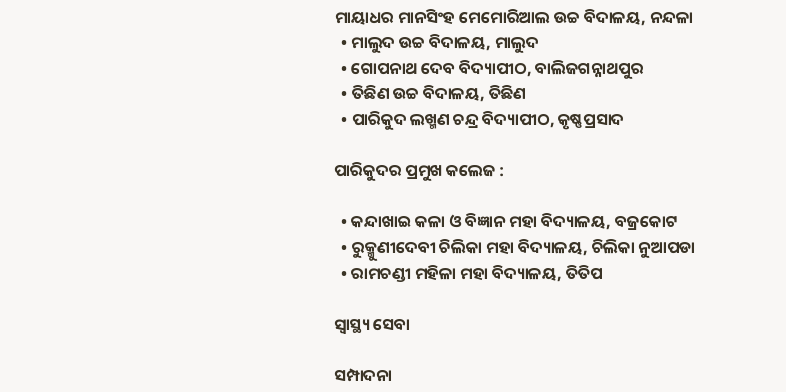ମାୟାଧର ମାନସିଂହ ମେମୋରିଆଲ ଉଚ୍ଚ ବିଦାଳୟ, ନନ୍ଦଳା
  • ମାଲୁଦ ଉଚ୍ଚ ବିଦାଳୟ, ମାଲୁଦ
  • ଗୋପନାଥ ଦେବ ବିଦ୍ୟାପୀଠ, ବାଲିଜଗନ୍ନାଥପୁର
  • ତିଛିଣ ଉଚ୍ଚ ବିଦାଳୟ, ତିଛିଣ
  • ପାରିକୁଦ ଲଖ୍ମଣ ଚନ୍ଦ୍ର ବିଦ୍ୟାପୀଠ, କୃଷ୍ଣପ୍ରସାଦ

ପାରିକୁଦର ପ୍ରମୁଖ କଲେଜ :

  • କନ୍ଦାଖାଇ କଳା ଓ ବିଜ୍ଞାନ ମହା ବିଦ୍ୟାଳୟ, ବଜ୍ରକୋଟ
  • ରୁକ୍ମୁଣୀଦେବୀ ଚିଲିକା ମହା ବିଦ୍ୟାଳୟ, ଚିଲିକା ନୁଆପଡା
  • ରାମଚଣ୍ଡୀ ମହିଳା ମହା ବିଦ୍ୟାଳୟ, ତିତିପ

ସ୍ୱାସ୍ଥ୍ୟ ସେବା

ସମ୍ପାଦନା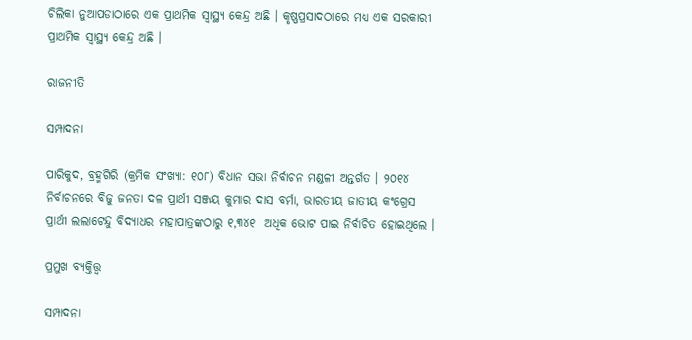ଚିଲିକା ନୁଆପଡାଠାରେ ଏକ ପ୍ରାଥମିକ ସ୍ୱାସ୍ଥ୍ୟ କେନ୍ଦ୍ର ଅଛି । କୃଷ୍ଣପ୍ରସାଦଠାରେ ମଧ୍ୟ ଏକ ସରକାରୀ ପ୍ରାଥମିକ ସ୍ୱାସ୍ଥ୍ୟ କେନ୍ଦ୍ର ଅଛି ।

ରାଜନୀତି

ସମ୍ପାଦନା

ପାରିକୁଦ, ବ୍ରହ୍ମଗିରି (କ୍ରମିକ ସଂଖ୍ୟା: ୧୦୮) ବିଧାନ ସଭା ନିର୍ବାଚନ ମଣ୍ଡଳୀ ଅନ୍ତର୍ଗତ । ୨୦୧୪ ନିର୍ବାଚନରେ ବିଜୁ ଜନତା ଦଳ ପ୍ରାର୍ଥୀ ସଞ୍ଜୟ କୁମାର ଦାସ ବର୍ମା, ଭାରତୀୟ ଜାତୀୟ କଂଗ୍ରେସ ପ୍ରାର୍ଥୀ ଲଲାଟେନ୍ଦୁ ବିଦ୍ୟାଧର ମହାପାତ୍ରଙ୍କଠାରୁ ୧,୩୪୧  ଅଧିକ ଭୋଟ ପାଇ ନିର୍ବାଚିତ ହୋଇଥିଲେ ।

ପ୍ରମୁଖ ବ୍ୟକ୍ତିତ୍ତ୍ୱ

ସମ୍ପାଦନା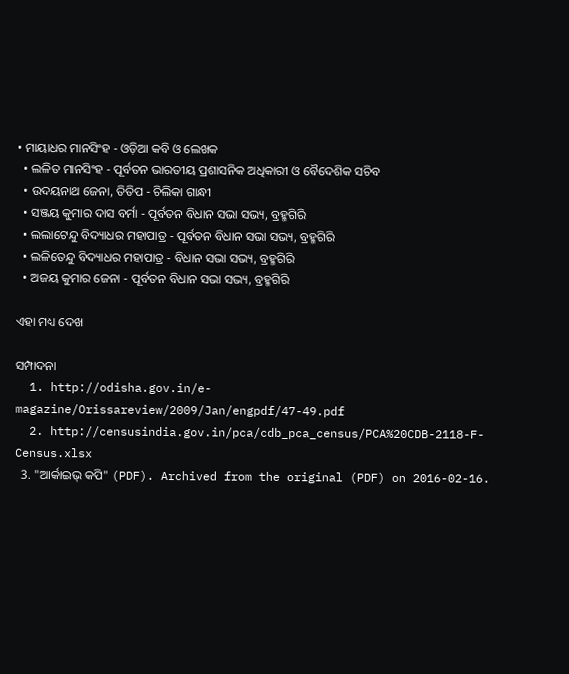• ମାୟାଧର ମାନସିଂହ - ଓଡ଼ିଆ କବି ଓ ଲେଖକ
  • ଲଳିତ ମାନସିଂହ - ପୂର୍ବତନ ଭାରତୀୟ ପ୍ରଶାସନିକ ଅଧିକାରୀ ଓ ବୈଦେଶିକ ସଚିବ
  • ଉଦୟନାଥ ଜେନା, ତିତିପ - ଚିଲିକା ଗାନ୍ଧୀ
  • ସଞ୍ଜୟ କୁମାର ଦାସ ବର୍ମା - ପୂର୍ବତନ ବିଧାନ ସଭା ସଭ୍ୟ, ବ୍ରହ୍ମଗିରି
  • ଲଲାଟେନ୍ଦୁ ବିଦ୍ୟାଧର ମହାପାତ୍ର - ପୂର୍ବତନ ବିଧାନ ସଭା ସଭ୍ୟ, ବ୍ରହ୍ମଗିରି
  • ଲଳିତେନ୍ଦୁ ବିଦ୍ୟାଧର ମହାପାତ୍ର - ବିଧାନ ସଭା ସଭ୍ୟ, ବ୍ରହ୍ମଗିରି
  • ଅଜୟ କୁମାର ଜେନା - ପୂର୍ବତନ ବିଧାନ ସଭା ସଭ୍ୟ, ବ୍ରହ୍ମଗିରି

ଏହା ମଧ୍ୟ ଦେଖ

ସମ୍ପାଦନା
  1. http://odisha.gov.in/e-magazine/Orissareview/2009/Jan/engpdf/47-49.pdf
  2. http://censusindia.gov.in/pca/cdb_pca_census/PCA%20CDB-2118-F-Census.xlsx
  3. "ଆର୍କାଇଭ୍ କପି" (PDF). Archived from the original (PDF) on 2016-02-16.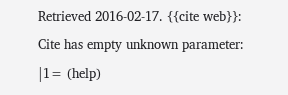Retrieved 2016-02-17. {{cite web}}: Cite has empty unknown parameter: |1= (help)